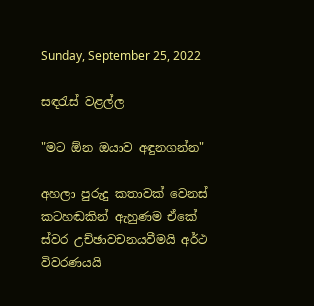Sunday, September 25, 2022

සඳරැස් වළල්ල

"මට ඕන ඔයාව අඳුනගන්න"

අහලා පුරුදු කතාවක් වෙනස් කටහඬකින් ඇහුණම ඒකේ ස්වර උච්ඡාවචනයවීමයි අර්ථ විවරණයයි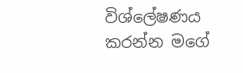විශ්ලේෂණය කරන්න මගේ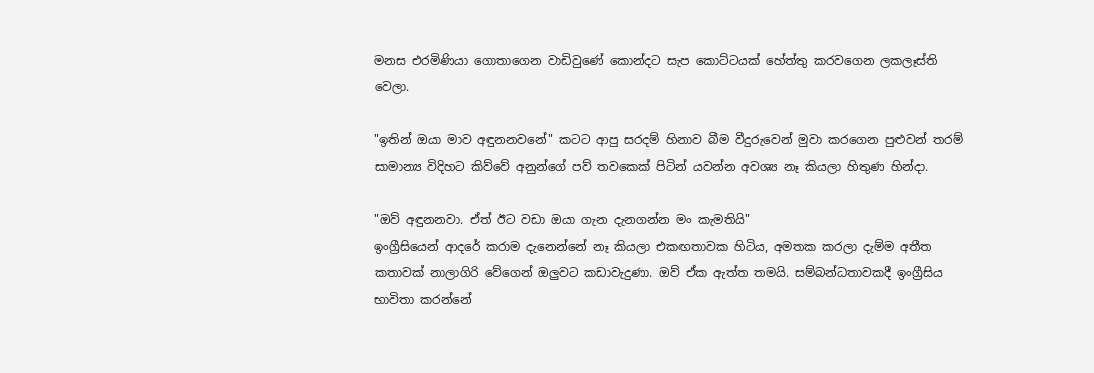මනස එරමිණියා ගොතාගෙන වාඩිවුණේ කොන්දට සැප කොට්ටයක් හේත්තු කරවගෙන ලකලෑස්ති වෙලා.

"ඉතින් ඔයා මාව අඳුනනවනේ" කටට ආපු සරදම් හිනාව බීම වීදුරුවෙන් මුවා කරගෙන පුළුවන් තරම් සාමාන්‍ය විදිහට කිව්වේ අනුන්ගේ පව් තවකෙක් පිටින් යවන්න අවශ්‍ය නෑ කියලා හිතුණ හින්දා.

"ඔව් අඳුනනවා. ඒත් ඊට වඩා ඔයා ගැන දැනගන්න මං කැමතියි"
ඉංග්‍රීසියෙන් ආදරේ කරාම දැනෙන්නේ නෑ කියලා එකඟතාවක හිටිය, අමතක කරලා දැම්ම අතීත කතාවක් නාලාගිරි වේගෙන් ඔලුවට කඩාවැදුණා. ඔව් ඒක ඇත්ත තමයි. සම්බන්ධතාවකදී ඉංග්‍රීසිය භාවිතා කරන්නේ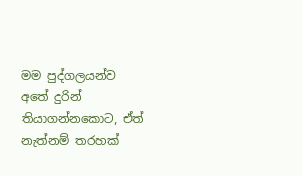මම පුද්ගලයන්ව අතේ දුරින් තියාගන්නකොට, ඒත් නැත්නම් තරහක්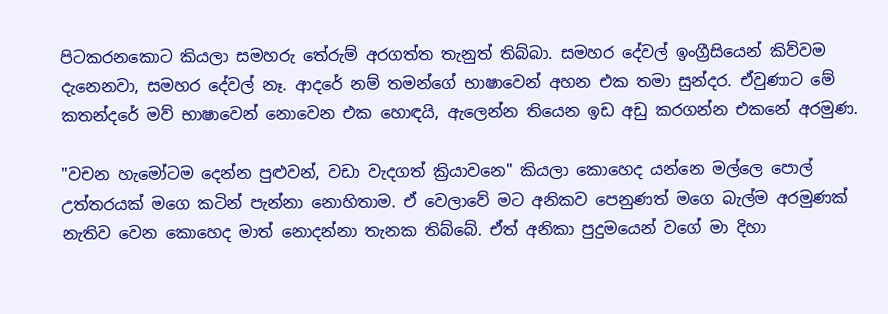පිටකරනකොට කියලා සමහරු තේරුම් අරගත්ත තැනුත් තිබ්බා. සමහර දේවල් ඉංග්‍රීසියෙන් කිව්වම දැනෙනවා, සමහර දේවල් නෑ. ආදරේ නම් තමන්ගේ භාෂාවෙන් අහන එක තමා සුන්දර. ඒවුණාට මේ කතන්දරේ මව් භාෂාවෙන් නොවෙන එක හොඳයි, ඇලෙන්න තියෙන ඉඩ අඩු කරගන්න එකනේ අරමුණ.

"වචන හැමෝටම දෙන්න පුළුවන්, වඩා වැදගත් ක්‍රියාවනෙ" කියලා කොහෙද යන්නෙ මල්ලෙ පොල් උත්තරයක් මගෙ කටින් පැන්නා නොහිතාම. ඒ වෙලාවේ මට අනිකව පෙනුණත් මගෙ බැල්ම අරමුණක් නැතිව වෙන කොහෙද මාත් නොදන්නා තැනක තිබ්බේ. ඒත් අනිකා පුදුමයෙන් වගේ මා දිහා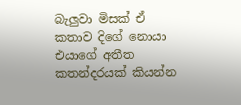බැලුවා මිසක් ඒ කතාව දිගේ නොයා එයාගේ අතීත කතන්දරයක් කියන්න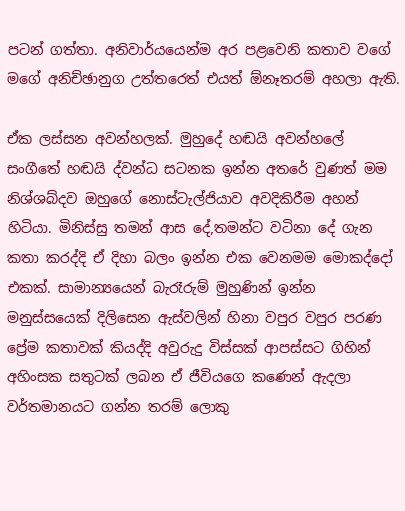පටන් ගත්තා. අනිවාර්යයෙන්ම අර පළවෙනි කතාව වගේ මගේ අනිච්ඡානුග උත්තරෙත් එයත් ඕනෑතරම් අහලා ඇති.

ඒක ලස්සන අවන්හලක්. මුහුදේ හඬයි අවන්හලේ සංගීතේ හඬයි ද්වන්ධ සටනක ඉන්න අතරේ වුණත් මම නිශ්ශබ්දව ඔහුගේ නොස්ටැල්ජියාව අවදිකිරීම අහන් හිටියා. මිනිස්සු තමන් ආස දේ,තමන්ට වටිනා දේ ගැන කතා කරද්දි ඒ දිහා බලං ඉන්න එක වෙනමම මොකද්දෝ එකක්. සාමාන්‍යයෙන් බැරෑරුම් මුහුණින් ඉන්න මනුස්සයෙක් දිලිසෙන ඇස්වලින් හිනා වපුර වපුර පරණ ප්‍රේම කතාවක් කියද්දි අවුරුදු විස්සක් ආපස්සට ගිහින් අහිංසක සතුටක් ලබන ඒ ජීවියගෙ කණෙන් ඇදලා වර්තමානයට ගන්න තරම් ලොකු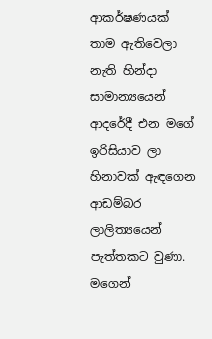ආකර්ෂණයක් තාම ඇතිවෙලා නැති හින්දා සාමාන්‍යයෙන් ආදරේදී එන මගේ ඉරිසියාව ලා හිනාවක් ඇඳගෙන ආඩම්බර ලාලිත්‍යයෙන් පැත්තකට වුණා. මගෙන්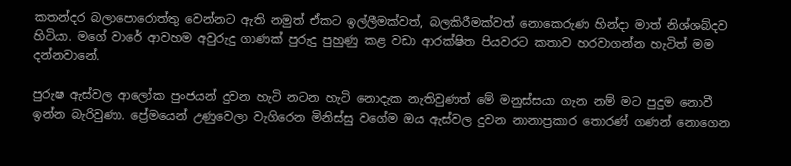කතන්දර බලාපොරොත්තු වෙන්නට ඇති නමුත් ඒකට ඉල්ලීමක්වත්, බලකිරීමක්වත් නොකෙරුණ හින්දා මාත් නිශ්ශබ්දව හිටියා. මගේ වාරේ ආවහම අවුරුදු ගාණක් පුරුදු පුහුණු කළ වඩා ආරක්ෂිත පියවරට කතාව හරවාගන්න හැටිත් මම දන්නවානේ.

පුරුෂ ඇස්වල ආලෝක පුංජයන් දුවන හැටි නටන හැටි නොදැක නැතිවුණත් මේ මනුස්සයා ගැන නම් මට පුදුම නොවී ඉන්න බැරිවුණා. ප්‍රේමයෙන් උණුවෙලා වැගිරෙන මිනිස්සු වගේම ඔය ඇස්වල දුවන නානාප්‍රකාර තොරණ් ගණන් නොගෙන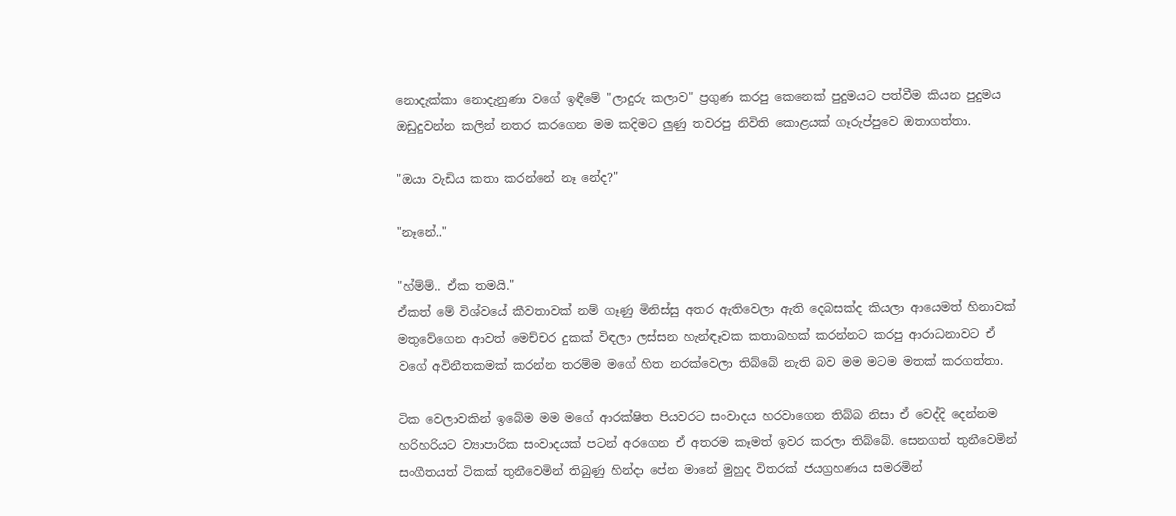නොදැක්කා නොදැනුණා වගේ ඉඳීමේ "ලාදුරු කලාව" ප්‍රගුණ කරපු කෙනෙක් පුදුමයට පත්වීම කියන පුදුමය ඔඩුදුවන්න කලින් නතර කරගෙන මම කදිමට ලුණු තවරපු නිවිති කොළයක් ගෑරුප්පුවෙ ඔතාගත්තා.

"ඔයා වැඩිය කතා කරන්නේ නෑ නේද?"

"නෑනේ.."

"හ්ම්ම්.. ඒක තමයි."
ඒකත් මේ විශ්වයේ කීවතාවක් නම් ගෑණු මිනිස්සු අතර ඇතිවෙලා ඇති දෙබසක්ද කියලා ආයෙමත් හිනාවක් මතුවේගෙන ආවත් මෙච්චර දුකක් විඳලා ලස්සන හැන්ඳෑවක කතාබහක් කරන්නට කරපු ආරාධනාවට ඒ වගේ අවිනීතකමක් කරන්න තරම්ම මගේ හිත නරක්වෙලා තිබ්බේ නැති බව මම මටම මතක් කරගත්තා.

ටික වෙලාවකින් ඉබේම මම මගේ ආරක්ෂිත පියවරට සංවාදය හරවාගෙන තිබ්බ නිසා ඒ වෙද්දි දෙන්නම හරිහරියට ව්‍යාපාරික සංවාදයක් පටන් අරගෙන ඒ අතරම කෑමත් ඉවර කරලා තිබ්බේ. සෙනගත් තුනීවෙමින් සංගීතයත් ටිකක් තුනීවෙමින් තිබුණු හින්දා පේන මානේ මුහුද විතරක් ජයග්‍රහණය සමරමින්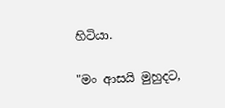හිටියා.

"මං ආසයි මුහුදට,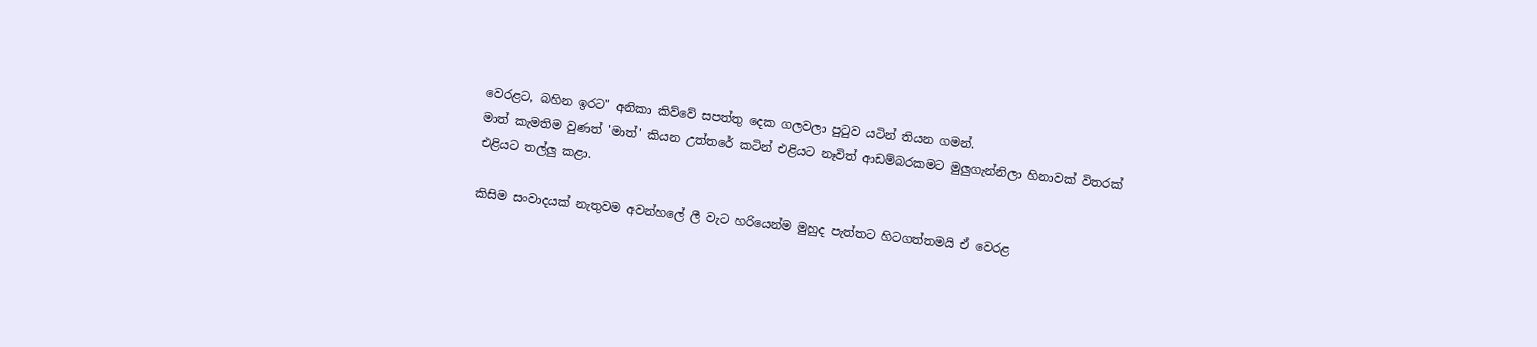වෙරළට, බහින ඉරට" අනිකා කිව්වේ සපත්තු දෙක ගලවලා පුටුව යටින් තියන ගමන්.
මාත් කැමතිම වුණත් 'මාත්' කියන උත්තරේ කටින් එළියට නෑවිත් ආඩම්බරකමට මුලුගැන්නිලා හිනාවක් විතරක් එළියට තල්ලු කළා.

කිසිම සංවාදයක් නැතුවම අවන්හලේ ලී වැට හරියෙන්ම මුහුද පැත්තට හිටගත්තමයි ඒ වෙරළ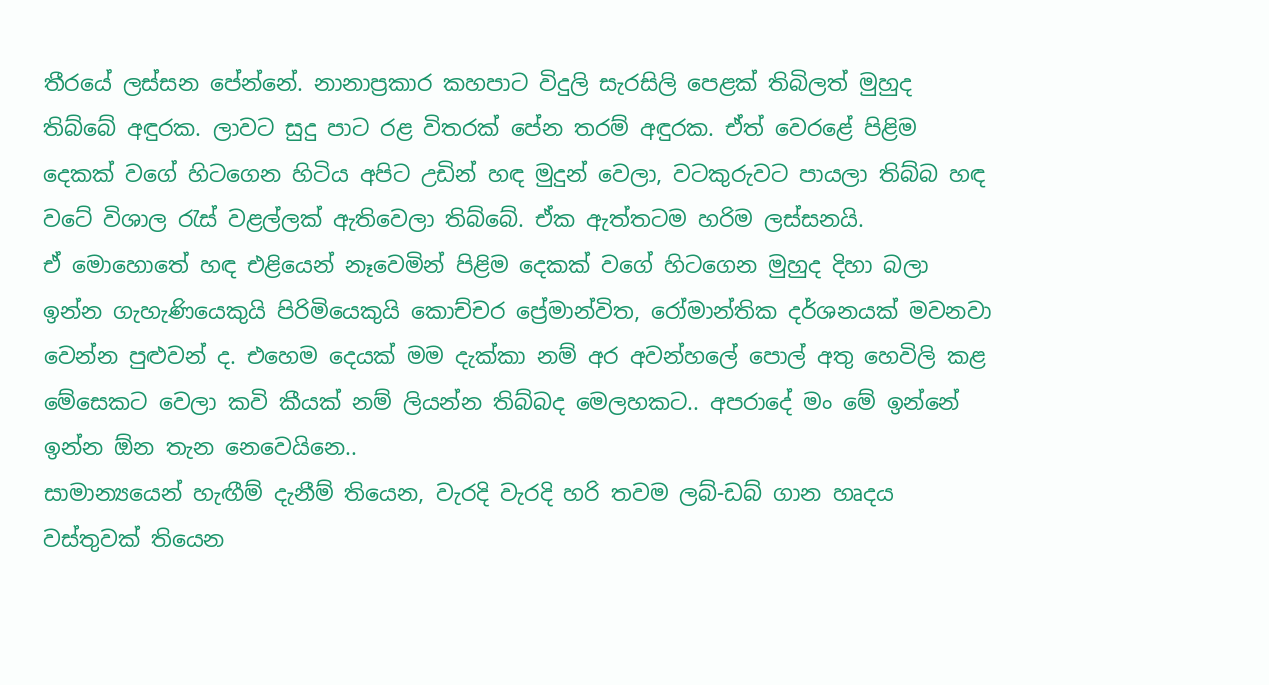තීරයේ ලස්සන පේන්නේ. නානාප්‍රකාර කහපාට විදුලි සැරසිලි පෙළක් තිබිලත් මුහුද තිබ්බේ අඳුරක. ලාවට සුදු පාට රළ විතරක් පේන තරම් අඳුරක. ඒත් වෙරළේ පිළිම දෙකක් වගේ හිටගෙන හිටිය අපිට උඩින් හඳ මුදුන් වෙලා, වටකුරුවට පායලා තිබ්බ හඳ වටේ විශාල රැස් වළල්ලක් ඇතිවෙලා තිබ්බේ. ඒක ඇත්තටම හරිම ලස්සනයි.
ඒ මොහොතේ හඳ එළියෙන් නෑවෙමින් පිළිම දෙකක් වගේ හිටගෙන මුහුද දිහා බලා ඉන්න ගැහැණියෙකුයි පිරිමියෙකුයි කොච්චර ප්‍රේමාන්විත, රෝමාන්තික දර්ශනයක් මවනවා වෙන්න පුළුවන් ද. එහෙම දෙයක් මම දැක්කා නම් අර අවන්හලේ පොල් අතු හෙවිලි කළ මේසෙකට වෙලා කවි කීයක් නම් ලියන්න තිබ්බද මෙලහකට.. අපරාදේ මං මේ ඉන්නේ ඉන්න ඕන තැන නෙවෙයිනෙ..
සාමාන්‍යයෙන් හැඟීම් දැනීම් තියෙන, වැරදි වැරදි හරි තවම ලබ්-ඩබ් ගාන හෘදය වස්තුවක් තියෙන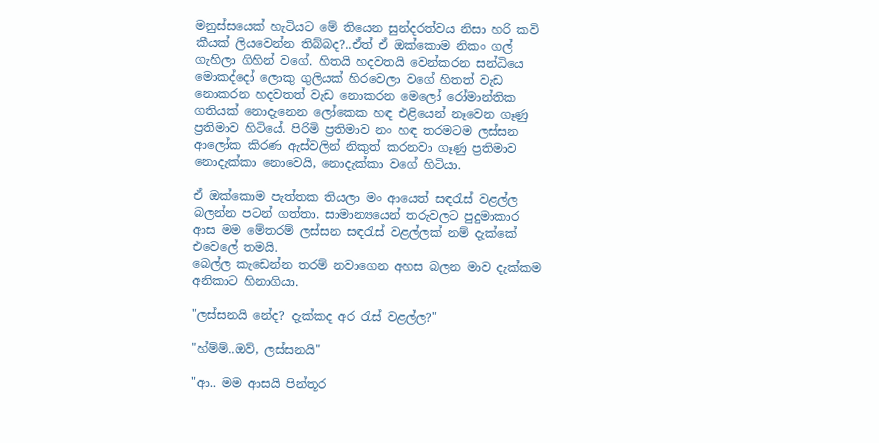මනුස්සයෙක් හැටියට මේ තියෙන සුන්දරත්වය නිසා හරි කවි කීයක් ලියවෙන්න තිබ්බද?..ඒත් ඒ ඔක්කොම නිකං ගල් ගැහිලා ගිහින් වගේ. හිතයි හදවතයි වෙන්කරන සන්ධියෙ මොකද්දෝ ලොකු ගුලියක් හිරවෙලා වගේ හිතත් වැඩ නොකරන හදවතත් වැඩ නොකරන මෙලෝ රෝමාන්තික ගතියක් නොදැනෙන ලෝකෙක හඳ එළියෙන් නෑවෙන ගෑණු ප්‍රතිමාව හිටියේ. පිරිමි ප්‍රතිමාව නං හඳ තරමටම ලස්සන ආලෝක කිරණ ඇස්වලින් නිකුත් කරනවා ගෑණු ප්‍රතිමාව නොදැක්කා නොවෙයි, නොදැක්කා වගේ හිටියා.

ඒ ඔක්කොම පැත්තක තියලා මං ආයෙත් සඳරැස් වළල්ල බලන්න පටන් ගත්තා. සාමාන්‍යයෙන් තරුවලට පුදුමාකාර ආස මම මේතරම් ලස්සන සඳරැස් වළල්ලක් නම් දැක්කේ එවෙලේ තමයි.
බෙල්ල කැඩෙන්න තරම් නවාගෙන අහස බලන මාව දැක්කම අනිකාට හිනාගියා.

"ලස්සනයි නේද? දැක්කද අර රැස් වළල්ල?"

"හ්ම්ම්..ඔව්, ලස්සනයි"

"ආ.. මම ආසයි පින්තූර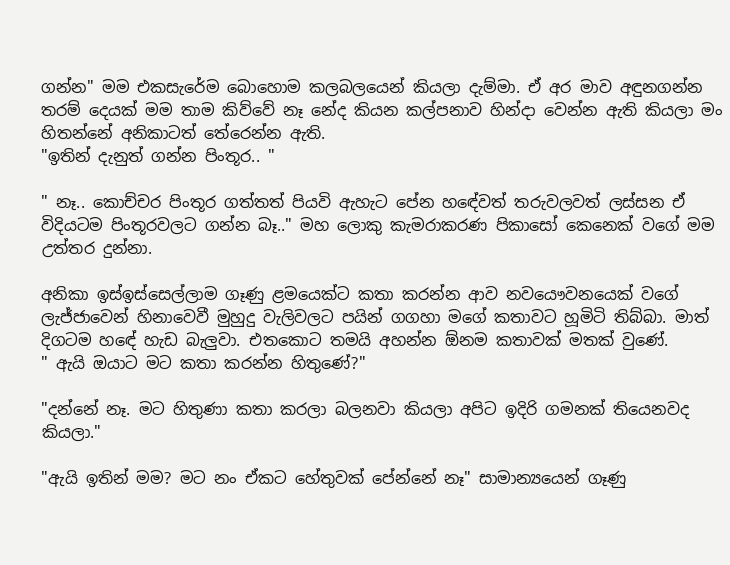ගන්න" මම එකසැරේම බොහොම කලබලයෙන් කියලා දැම්මා. ඒ අර මාව අඳුනගන්න තරම් දෙයක් මම තාම කිව්වේ නෑ නේද කියන කල්පනාව හින්දා වෙන්න ඇති කියලා මං හිතන්නේ අනිකාටත් තේරෙන්න ඇති.
"ඉතින් දැනුත් ගන්න පිංතූර.. "

" නෑ.. කොච්චර පිංතූර ගත්තත් පියවි ඇහැට පේන හඳේවත් තරුවලවත් ලස්සන ඒ විදියටම පිංතූරවලට ගන්න බෑ.." මහ ලොකු කැමරාකරණ පිකාසෝ කෙනෙක් වගේ මම උත්තර දුන්නා.

අනිකා ඉස්ඉස්සෙල්ලාම ගෑණු ළමයෙක්ට කතා කරන්න ආව නවයෞවනයෙක් වගේ ලැජ්ජාවෙන් හිනාවෙවී මුහුදු වැලිවලට පයින් ගගහා මගේ කතාවට හූමිටි තිබ්බා. මාත් දිගටම හඳේ හැඩ බැලුවා. එතකොට තමයි අහන්න ඕනම කතාවක් මතක් වුණේ.
" ඇයි ඔයාට මට කතා කරන්න හිතුණේ?"

"දන්නේ නෑ. මට හිතුණා කතා කරලා බලනවා කියලා අපිට ඉදිරි ගමනක් තියෙනවද කියලා."

"ඇයි ඉතින් මම? මට නං ඒකට හේතුවක් පේන්නේ නෑ" සාමාන්‍යයෙන් ගෑණු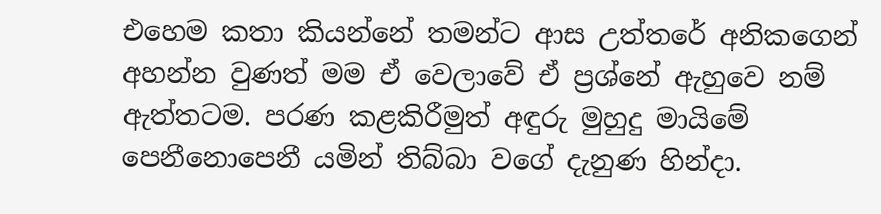එහෙම කතා කියන්නේ තමන්ට ආස උත්තරේ අනිකගෙන් අහන්න වුණත් මම ඒ වෙලාවේ ඒ ප්‍රශ්නේ ඇහුවෙ නම් ඇත්තටම. පරණ කළකිරීමුත් අඳුරු මුහුදු මායිමේ පෙනීනොපෙනී යමින් තිබ්බා වගේ දැනුණ හින්දා.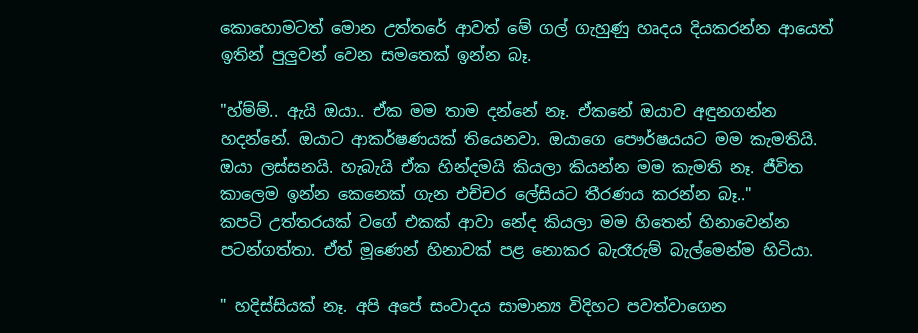කොහොමටත් මොන උත්තරේ ආවත් මේ ගල් ගැහුණු හෘදය දියකරන්න ආයෙත් ඉතින් පුලුවන් වෙන සමතෙක් ඉන්න බෑ.

"හ්ම්ම්.. ඇයි ඔයා.. ඒක මම තාම දන්නේ නෑ. ඒකනේ ඔයාව අඳුනගන්න හදන්නේ. ඔයාට ආකර්ෂණයක් තියෙනවා. ඔයාගෙ පෞර්ෂයයට මම කැමතියි. ඔයා ලස්සනයි. හැබැයි ඒක හින්දමයි කියලා කියන්න මම කැමති නෑ. ජීවිත කාලෙම ඉන්න කෙනෙක් ගැන එච්චර ලේසියට තීරණය කරන්න බෑ.."
කපටි උත්තරයක් වගේ එකක් ආවා නේද කියලා මම හිතෙන් හිනාවෙන්න පටන්ගත්තා. ඒත් මූණෙන් හිනාවක් පළ නොකර බැරෑරුම් බැල්මෙන්ම හිටියා.

" හදිස්සියක් නෑ. අපි අපේ සංවාදය සාමාන්‍ය විදිහට පවත්වාගෙන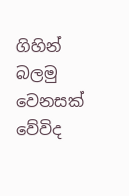ගිහින් බලමු වෙනසක් වේවිද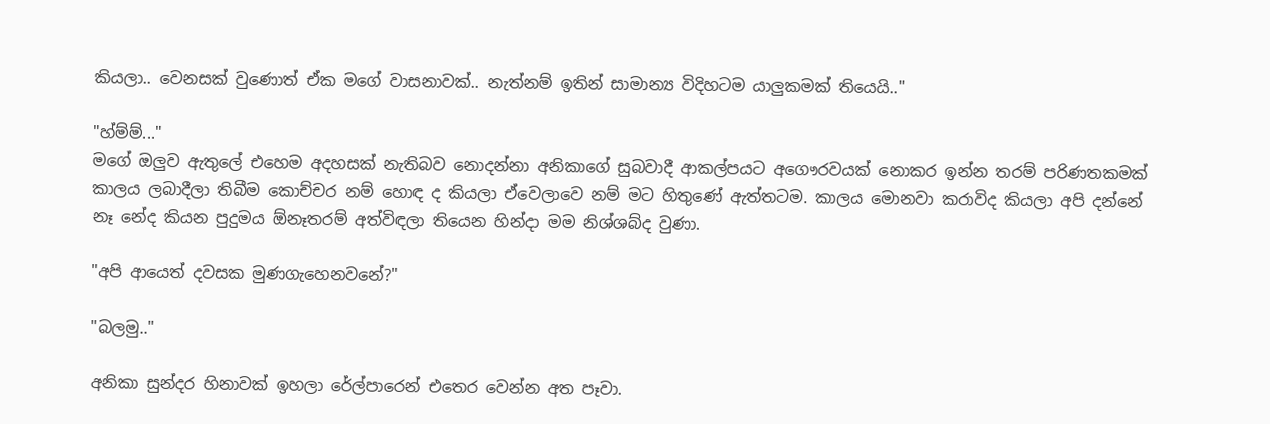කියලා.. වෙනසක් වුණොත් ඒක මගේ වාසනාවක්.. නැත්නම් ඉතින් සාමාන්‍ය විදිහටම යාලුකමක් තියෙයි.."

"හ්ම්ම්..."
මගේ ඔලුව ඇතුලේ එහෙම අදහසක් නැතිබව නොදන්නා අනිකාගේ සුබවාදී ආකල්පයට අගෞරවයක් නොකර ඉන්න තරම් පරිණතකමක් කාලය ලබාදීලා තිබීම කොච්චර නම් හොඳ ද කියලා ඒවෙලාවෙ නම් මට හිතුණේ ඇත්තටම. කාලය මොනවා කරාවිද කියලා අපි දන්නේ නෑ නේද කියන පුදුමය ඕනෑතරම් අත්විඳලා තියෙන හින්දා මම නිශ්ශබ්ද වුණා.

"අපි ආයෙත් දවසක මුණගැහෙනවනේ?"

"බලමු.."

අනිකා සුන්දර හිනාවක් ඉහලා රේල්පාරෙන් එතෙර වෙන්න අත පෑවා.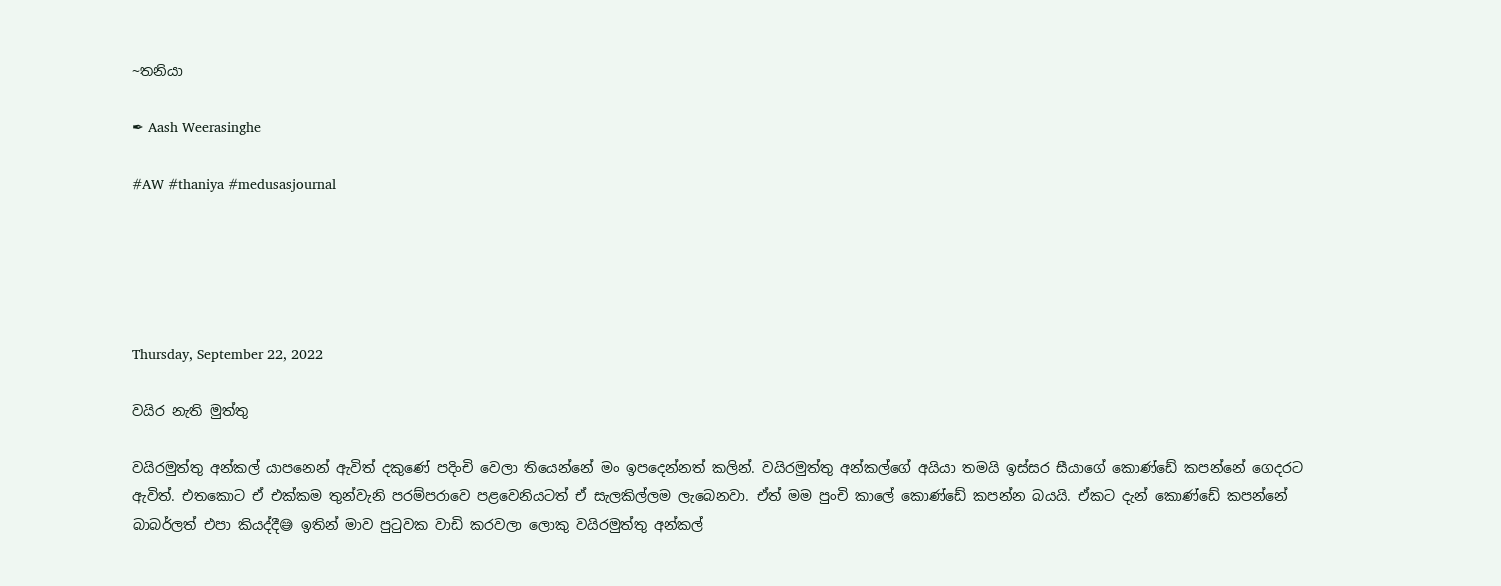~තනියා

✒ Aash Weerasinghe

#AW #thaniya #medusasjournal





Thursday, September 22, 2022

වයිර නැති මුත්තු

වයිරමුත්තු අන්කල් යාපනෙන් ඇවිත් දකුණේ පදිංචි වෙලා තියෙන්නේ මං ඉපදෙන්නත් කලින්. වයිරමුත්තු අන්කල්ගේ අයියා තමයි ඉස්සර සීයාගේ කොණ්ඩේ කපන්නේ ගෙදරට ඇවිත්. එතකොට ඒ එක්කම තුන්වැනි පරම්පරාවෙ පළවෙනියටත් ඒ සැලකිල්ලම ලැබෙනවා. ඒත් මම පුංචි කාලේ කොණ්ඩේ කපන්න බයයි. ඒකට දැන් කොණ්ඩේ කපන්නේ බාබර්ලත් එපා කියද්දී😅 ඉතින් මාව පුටුවක වාඩි කරවලා ලොකු වයිරමුත්තු අන්කල්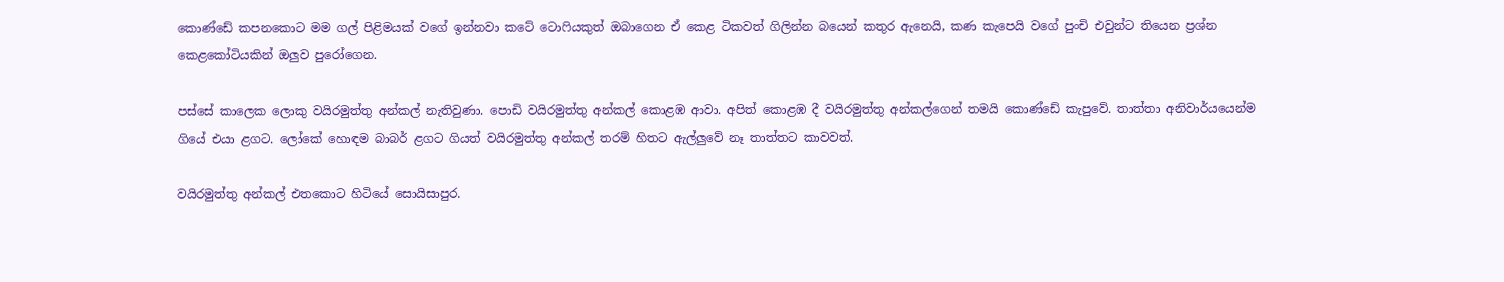කොණ්ඩේ කපනකොට මම ගල් පිළිමයක් වගේ ඉන්නවා කටේ ටොෆියකුත් ඔබාගෙන ඒ කෙළ ටිකවත් ගිලින්න බයෙන් කතුර ඇනෙයි, කණ කැපෙයි වගේ පුංචි එවුන්ට තියෙන ප්‍රශ්න කෙළකෝටියකින් ඔලුව පුරෝගෙන.

පස්සේ කාලෙක ලොකු වයිරමුත්තු අන්කල් නැතිවුණා. පොඩි වයිරමුත්තු අන්කල් කොළඹ ආවා. අපිත් කොළඹ දී වයිරමුත්තු අන්කල්ගෙන් තමයි කොණ්ඩේ කැපුවේ. තාත්තා අනිවාර්යයෙන්ම ගියේ එයා ළගට. ලෝකේ හොඳම බාබර් ළගට ගියත් වයිරමුත්තු අන්කල් තරම් හිතට ඇල්ලුවේ නෑ තාත්තට කාවවත්.

වයිරමුත්තු අන්කල් එතකොට හිටියේ සොයිසාපුර.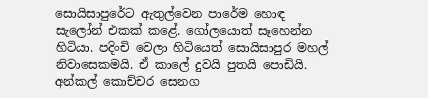සොයිසාපුරේට ඇතුල්වෙන පාරේම හොඳ සැලෝන් එකක් කළේ. ගෝලයොත් සෑහෙන්න හිටියා. පදිංචි වෙලා හිටියෙත් සොයිසාපුර මහල් නිවාසෙකමයි. ඒ කාලේ දුවයි පුතයි පොඩියි. අන්කල් කොච්චර සෙනග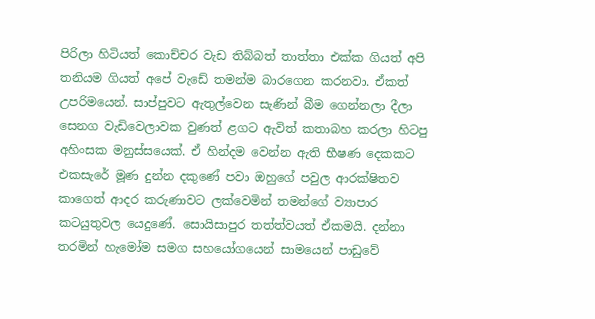පිරිලා හිටියත් කොච්චර වැඩ තිබ්බත් තාත්තා එක්ක ගියත් අපි තනියම ගියත් අපේ වැඩේ තමන්ම බාරගෙන කරනවා. ඒකත් උපරිමයෙන්. සාප්පුවට ඇතුල්වෙන සැණින් බීම ගෙන්නලා දීලා සෙනග වැඩිවෙලාවක වුණත් ළගට ඇවිත් කතාබහ කරලා හිටපු අහිංසක මනුස්සයෙක්. ඒ හින්දම වෙන්න ඇති භීෂණ දෙකකට එකසැරේ මූණ දුන්න දකුණේ පවා ඔහුගේ පවුල ආරක්ෂිතව කාගෙත් ආදර කරුණාවට ලක්වෙමින් තමන්ගේ ව්‍යාපාර කටයුතුවල යෙදුණේ. සොයිසාපුර තත්ත්වයත් ඒකමයි. දන්නා තරමින් හැමෝම සමග සහයෝගයෙන් සාමයෙන් පාඩුවේ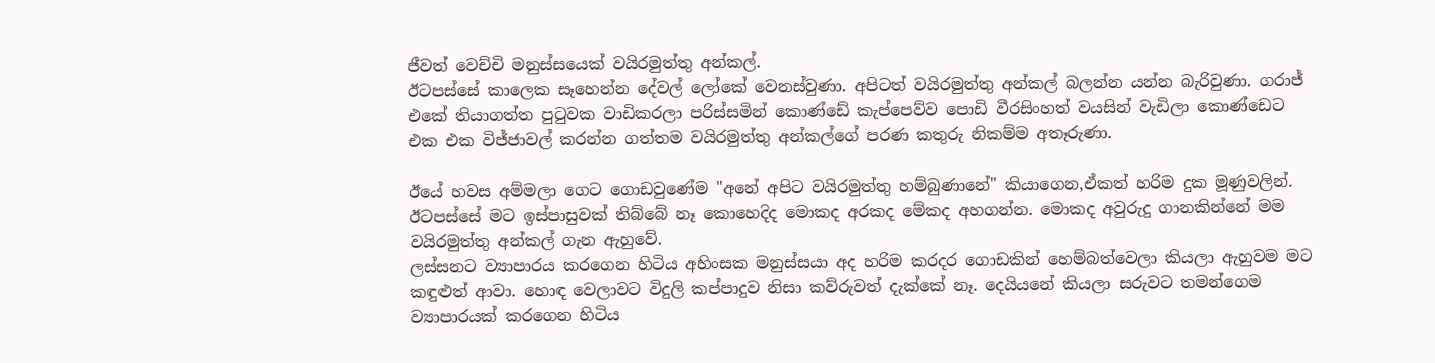ජීවත් වෙච්චි මනුස්සයෙක් වයිරමුත්තු අන්කල්.
ඊටපස්සේ කාලෙක සෑහෙන්න දේවල් ලෝකේ වෙනස්වුණා. අපිටත් වයිරමුත්තු අන්කල් බලන්න යන්න බැරිවුණා. ගරාජ් එකේ තියාගත්ත පුටුවක වාඩිකරලා පරිස්සමින් කොණ්ඩේ කැප්පෙව්ව පොඩි වීරසිංහත් වයසින් වැඩිලා කොණ්ඩෙට එක එක විජ්ජාවල් කරන්න ගත්තම වයිරමුත්තු අන්කල්ගේ පරණ කතුරු නිකම්ම අතෑරුණා.

ඊයේ හවස අම්මලා ගෙට ගොඩවුණේම "අනේ අපිට වයිරමුත්තු හම්බුණානේ" කියාගෙන,ඒකත් හරිම දුක මූණුවලින්.
ඊටපස්සේ මට ඉස්පාසුවක් තිබ්බේ නෑ කොහෙදිද මොකද අරකද මේකද අහගන්න. මොකද අවුරුදු ගානකින්නේ මම වයිරමුත්තු අන්කල් ගැන ඇහුවේ.
ලස්සනට ව්‍යාපාරය කරගෙන හිටිය අහිංසක මනුස්සයා අද හරිම කරදර ගොඩකින් හෙම්බත්වෙලා කියලා ඇහුවම මට කඳුළුත් ආවා. හොඳ වෙලාවට විදුලි කප්පාදුව නිසා කව්රුවත් දැක්කේ නෑ. දෙයියනේ කියලා සරුවට තමන්ගෙම ව්‍යාපාරයක් කරගෙන හිටිය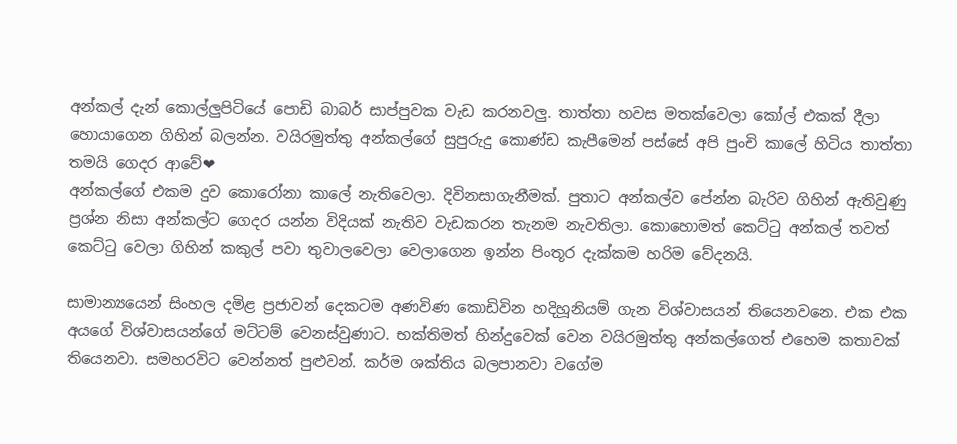අන්කල් දැන් කොල්ලුපිටියේ පොඩි බාබර් සාප්පුවක වැඩ කරනවලු. තාත්තා හවස මතක්වෙලා කෝල් එකක් දීලා හොයාගෙන ගිහින් බලන්න. වයිරමුත්තු අන්කල්ගේ සුපුරුදු කොණ්ඩ කැපීමෙන් පස්සේ අපි පුංචි කාලේ හිටිය තාත්තා තමයි ගෙදර ආවේ❤
අන්කල්ගේ එකම දුව කොරෝනා කාලේ නැතිවෙලා. දිවිනසාගැනීමක්. පුතාට අන්කල්ව පේන්න බැරිව ගිහින් ඇතිවුණු ප්‍රශ්න නිසා අන්කල්ට ගෙදර යන්න විදියක් නැතිව වැඩකරන තැනම නැවතිලා. කොහොමත් කෙට්ටු අන්කල් තවත් කෙට්ටු වෙලා ගිහින් කකුල් පවා තුවාලවෙලා වෙලාගෙන ඉන්න පිංතූර දැක්කම හරිම වේදනයි.

සාමාන්‍යයෙන් සිංහල දමිළ ප්‍රජාවන් දෙකටම අණවිණ කොඩිවින හදිහූනියම් ගැන විශ්වාසයන් තියෙනවනෙ. එක එක අයගේ විශ්වාසයන්ගේ මට්ටම් වෙනස්වුණාට. භක්තිමත් හින්දුවෙක් වෙන වයිරමුත්තු අන්කල්ගෙත් එහෙම කතාවක් තියෙනවා. සමහරවිට වෙන්නත් පුළුවන්. කර්ම ශක්තිය බලපානවා වගේම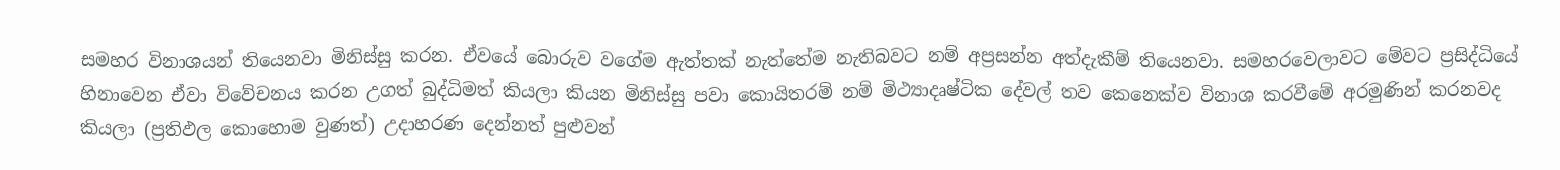සමහර විනාශයන් තියෙනවා මිනිස්සු කරන. ඒවයේ බොරුව වගේම ඇත්තක් නැත්තේම නැතිබවට නම් අප්‍රසන්න අත්දැකීම් තියෙනවා. සමහරවෙලාවට මේවට ප්‍රසිද්ධියේ හිනාවෙන ඒවා විවේචනය කරන උගත් බුද්ධිමත් කියලා කියන මිනිස්සු පවා කොයිතරම් නම් මිථ්‍යාදෘෂ්ටික දේවල් තව කෙනෙක්ව විනාශ කරවීමේ අරමුණින් කරනවද කියලා (ප්‍රතිඵල කොහොම වුණත්) උදාහරණ දෙන්නත් පුළුවන්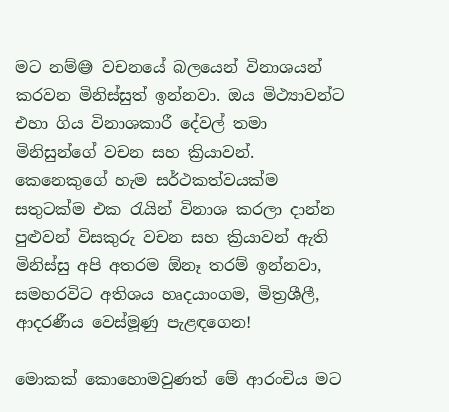මට නම්😅 වචනයේ බලයෙන් විනාශයන් කරවන මිනිස්සුත් ඉන්නවා. ඔය මිථ්‍යාවන්ට එහා ගිය විනාශකාරී දේවල් තමා මිනිසුන්ගේ වචන සහ ක්‍රියාවන්. කෙනෙකුගේ හැම සර්ථකත්වයක්ම සතුටක්ම එක රැයින් විනාශ කරලා දාන්න පුළුවන් විසකුරු වචන සහ ක්‍රියාවන් ඇති මිනිස්සු අපි අතරම ඕනෑ තරම් ඉන්නවා, සමහරවිට අතිශය හෘදයාංගම, මිත්‍රශීලී, ආදරණීය වෙස්මූණු පැළඳගෙන!

මොකක් කොහොමවුණත් මේ ආරංචිය මට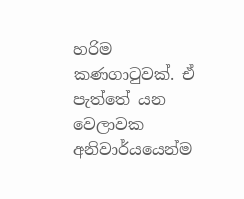හරිම කණගාටුවක්. ඒ පැත්තේ යන වෙලාවක අනිවාර්යයෙන්ම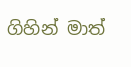ගිහින් මාත්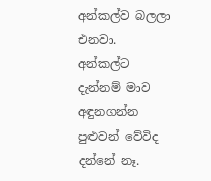අන්කල්ව බලලා එනවා. අන්කල්ට දැන්නම් මාව අඳුනගන්න පුළුවන් වේවිද දන්නේ නෑ.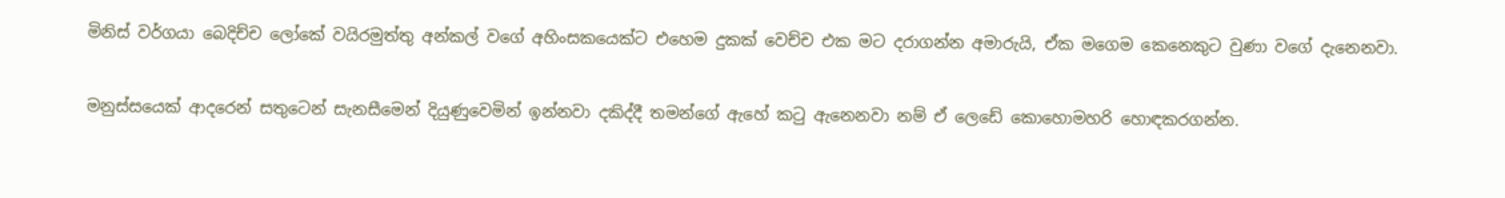මිනිස් වර්ගයා බෙදිච්ච ලෝකේ වයිරමුත්තු අන්කල් වගේ අහිංසකයෙක්ට එහෙම දුකක් වෙච්ච එක මට දරාගන්න අමාරුයි, ඒක මගෙම කෙනෙකුට වුණා වගේ දැනෙනවා.

මනුස්සයෙක් ආදරෙන් සතුටෙන් සැනසීමෙන් දියුණුවෙමින් ඉන්නවා දකිද්දී තමන්ගේ ඇහේ කටු ඇනෙනවා නම් ඒ ලෙඩේ කොහොමහරි හොඳකරගන්න.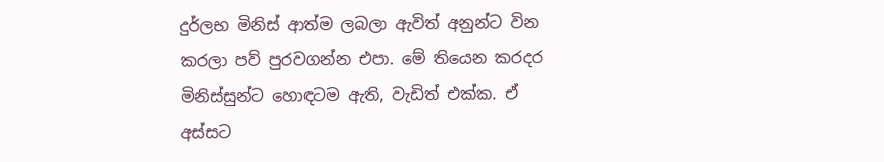දුර්ලභ මිනිස් ආත්ම ලබලා ඇවිත් අනුන්ට වින කරලා පව් පුරවගන්න එපා. මේ තියෙන කරදර මිනිස්සුන්ට හොඳටම ඇති, වැඩිත් එක්ක. ඒ අස්සට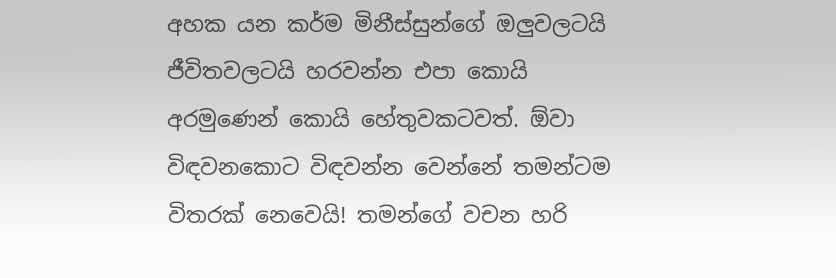අහක යන කර්ම මිනීස්සුන්ගේ ඔලුවලටයි ජීවිතවලටයි හරවන්න එපා කොයි අරමුණෙන් කොයි හේතුවකටවත්. ඕවා විඳවනකොට විඳවන්න වෙන්නේ තමන්ටම විතරක් නෙවෙයි! තමන්ගේ වචන හරි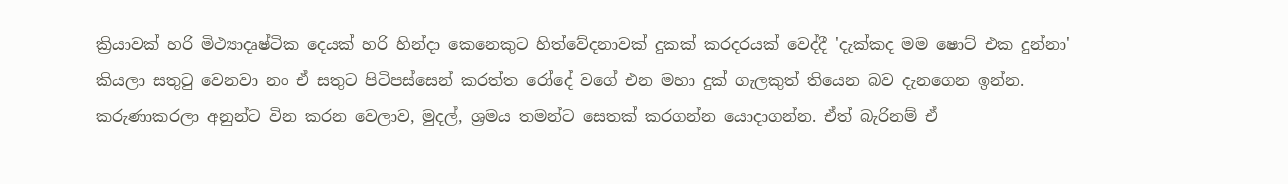ක්‍රියාවක් හරි මිථ්‍යාදෘෂ්ටික දෙයක් හරි හින්දා කෙනෙකුට හිත්වේදනාවක් දුකක් කරදරයක් වෙද්දී 'දැක්කද මම ෂොට් එක දුන්නා' කියලා සතුටු වෙනවා නං ඒ සතුට පිටිපස්සෙන් කරත්ත රෝදේ වගේ එන මහා දුක් ගැලකුත් තියෙන බව දැනගෙන ඉන්න.
කරුණාකරලා අනුන්ට වින කරන වෙලාව, මුදල්, ශ්‍රමය තමන්ට සෙතක් කරගන්න යොදාගන්න. ඒත් බැරිනම් ඒ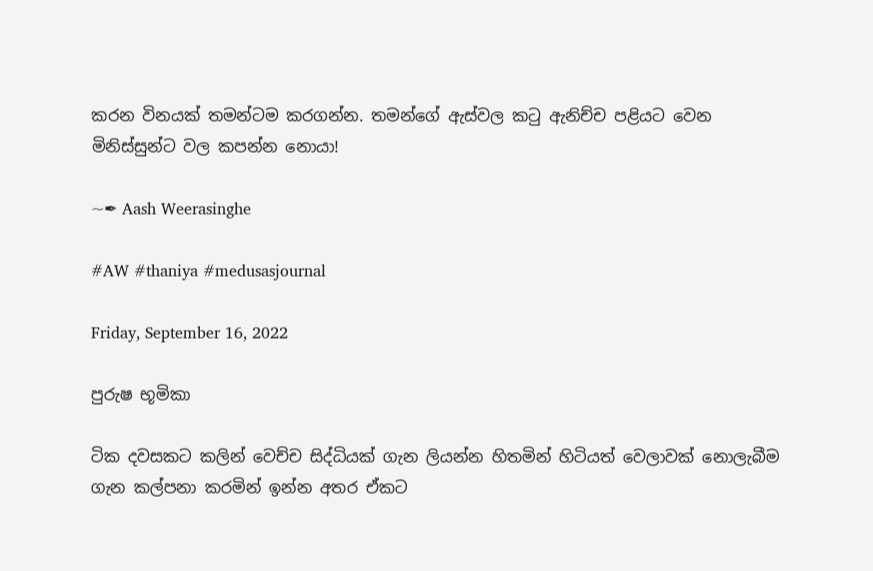කරන විනයක් තමන්ටම කරගන්න. තමන්ගේ ඇස්වල කටු ඇනිච්ච පළියට වෙන මිනිස්සුන්ට වල කපන්න නොයා!

~✒ Aash Weerasinghe

#AW #thaniya #medusasjournal

Friday, September 16, 2022

පුරුෂ භූමිකා

ටික දවසකට කලින් වෙච්ච සිද්ධියක් ගැන ලියන්න හිතමින් හිටියත් වෙලාවක් නොලැබීම ගැන කල්පනා කරමින් ඉන්න අතර ඒකට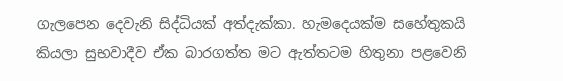ගැලපෙන දෙවැනි සිද්ධියක් අත්දැක්කා. හැමදෙයක්ම සහේතුකයි කියලා සුභවාදීව ඒක බාරගත්ත මට ඇත්තටම හිතුනා පළවෙනි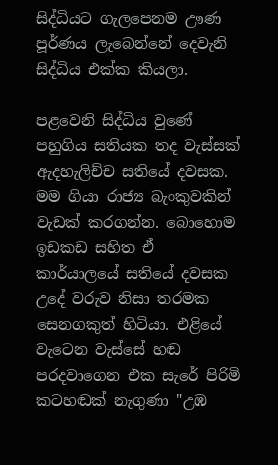සිද්ධියට ගැලපෙනම ඌණ පූර්ණය ලැබෙන්නේ දෙවැනි සිද්ධිය එක්ක කියලා.

පළවෙනි සිද්ධිය වුණේ පහුගිය සතියක තද වැස්සක් ඇදහැලිච්ච සතියේ දවසක. මම ගියා රාජ්‍ය බැංකුවකින් වැඩක් කරගන්න. බොහොම ඉඩකඩ සහිත ඒ කාර්යාලයේ සතියේ දවසක උදේ වරුව නිසා තරමක සෙනගකුත් හිටියා. එළියේ වැටෙන වැස්සේ හඬ පරදවාගෙන එක සැරේ පිරිමි කටහඬක් නැගුණා "උඹ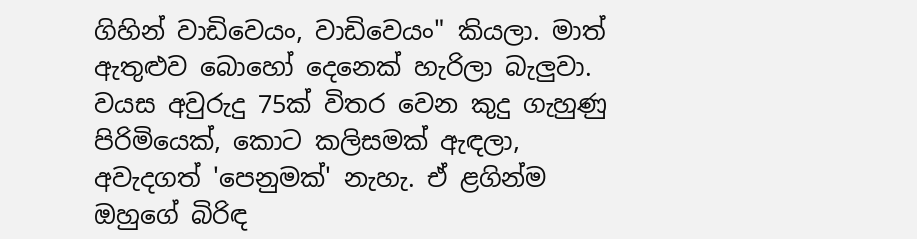ගිහින් වාඩිවෙයං, වාඩිවෙයං" කියලා. මාත් ඇතුළුව බොහෝ දෙනෙක් හැරිලා බැලුවා. වයස අවුරුදු 75ක් විතර වෙන කුදු ගැහුණු පිරිමියෙක්, කොට කලිසමක් ඇඳලා, අවැදගත් 'පෙනුමක්' නැහැ. ඒ ළගින්ම ඔහුගේ බිරිඳ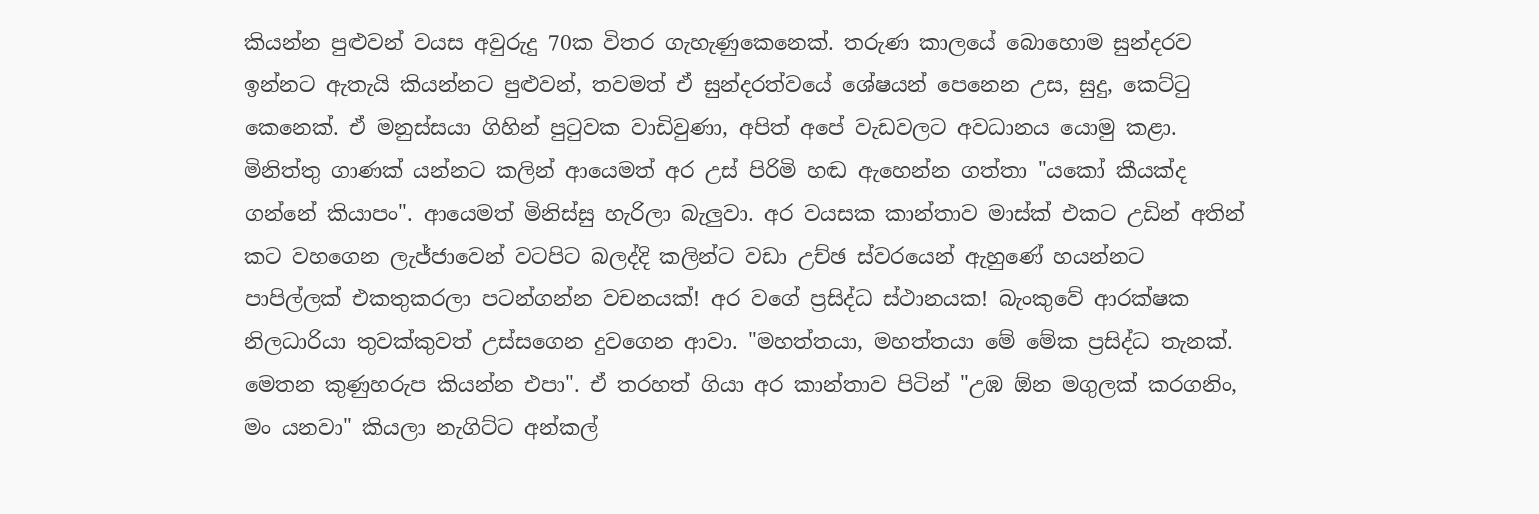කියන්න පුළුවන් වයස අවුරුදු 70ක විතර ගැහැණුකෙනෙක්. තරුණ කාලයේ බොහොම සුන්දරව ඉන්නට ඇතැයි කියන්නට පුළුවන්, තවමත් ඒ සුන්දරත්වයේ ශේෂයන් පෙනෙන උස, සුදු, කෙට්ටු කෙනෙක්. ඒ මනුස්සයා ගිහින් පුටුවක වාඩිවුණා, අපිත් අපේ වැඩවලට අවධානය යොමු කළා. මිනිත්තු ගාණක් යන්නට කලින් ආයෙමත් අර උස් පිරිමි හඬ ඇහෙන්න ගත්තා "යකෝ කීයක්ද ගන්නේ කියාපං". ආයෙමත් මිනිස්සු හැරිලා බැලුවා. අර වයසක කාන්තාව මාස්ක් එකට උඩින් අතින් කට වහගෙන ලැජ්ජාවෙන් වටපිට බලද්දි කලින්ට වඩා උච්ඡ ස්වරයෙන් ඇහුණේ හයන්නට පාපිල්ලක් එකතුකරලා පටන්ගන්න වචනයක්! අර වගේ ප්‍රසිද්ධ ස්ථානයක! බැංකුවේ ආරක්ෂක නිලධාරියා තුවක්කුවත් උස්සගෙන දුවගෙන ආවා. "මහත්තයා, මහත්තයා මේ මේක ප්‍රසිද්ධ තැනක්. මෙතන කුණුහරුප කියන්න එපා". ඒ තරහත් ගියා අර කාන්තාව පිටින් "උඹ ඕන මගුලක් කරගනිං, මං යනවා" කියලා නැගිට්ට අන්කල්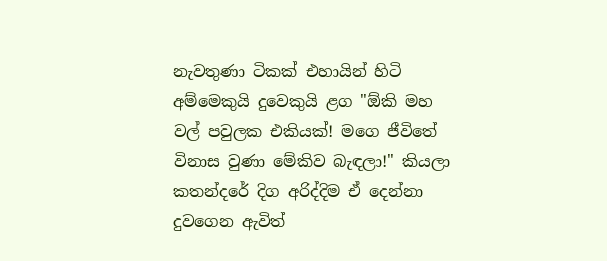නැවතුණා ටිකක් එහායින් හිටි අම්මෙකුයි දුවෙකුයි ළග "ඕකි මහ වල් පවුලක එකියක්! මගෙ ජීවිතේ විනාස වුණා මේකිව බැඳලා!" කියලා කතන්දරේ දිග අරිද්දිම ඒ දෙන්නා දුවගෙන ඇවිත්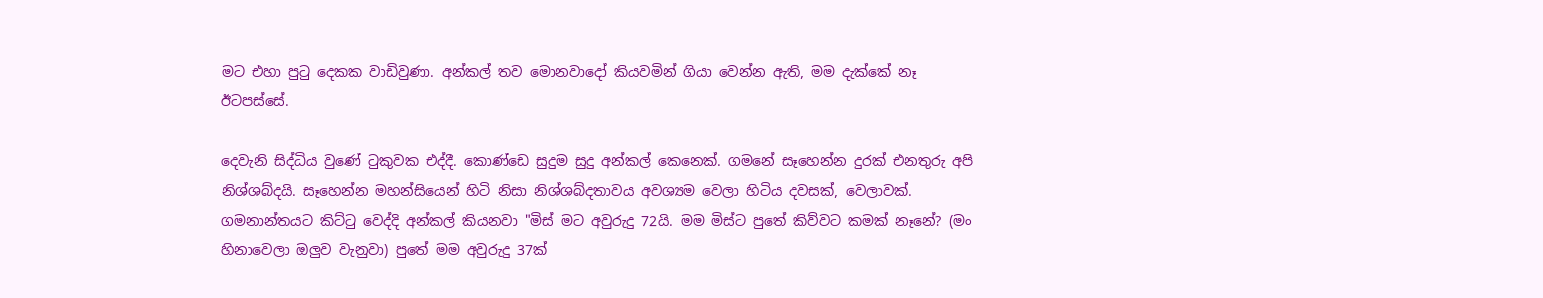මට එහා පුටු දෙකක වාඩිවුණා. අන්කල් තව මොනවාදෝ කියවමින් ගියා වෙන්න ඇති, මම දැක්කේ නෑ ඊටපස්සේ.

දෙවැනි සිද්ධිය වුණේ ටුකුවක එද්දී. කොණ්ඩෙ සුදුම සුදු අන්කල් කෙනෙක්. ගමනේ සෑහෙන්න දුරක් එනතුරු අපි නිශ්ශබ්දයි. සෑහෙන්න මහන්සියෙන් හිටි නිසා නිශ්ශබ්දතාවය අවශ්‍යම වෙලා හිටිය දවසක්, වෙලාවක්. ගමනාන්තයට කිට්ටු වෙද්දි අන්කල් කියනවා "මිස් මට අවුරුදු 72යි. මම මිස්ට පුතේ කිව්වට කමක් නෑනේ? (මං හිනාවෙලා ඔලුව වැනුවා) පුතේ මම අවුරුදු 37ක්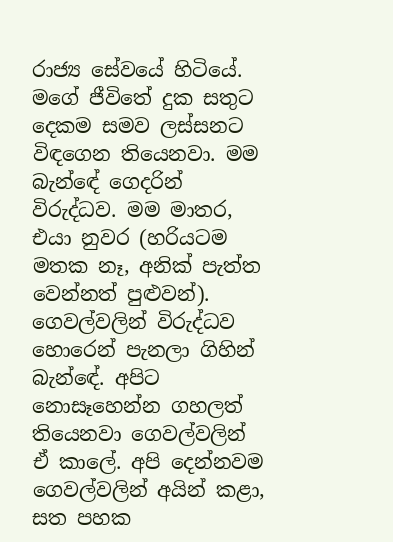රාජ්‍ය සේවයේ හිටියේ. මගේ ජීවිතේ දුක සතුට දෙකම සමව ලස්සනට විඳගෙන තියෙනවා. මම බැන්ඳේ ගෙදරින් විරුද්ධව. මම මාතර, එයා නුවර (හරියටම මතක නෑ, අනික් පැත්ත වෙන්නත් පුළුවන්). ගෙවල්වලින් විරුද්ධව හොරෙන් පැනලා ගිහින් බැන්ඳේ. අපිට නොසෑහෙන්න ගහලත් තියෙනවා ගෙවල්වලින් ඒ කාලේ. අපි දෙන්නවම ගෙවල්වලින් අයින් කළා, සත පහක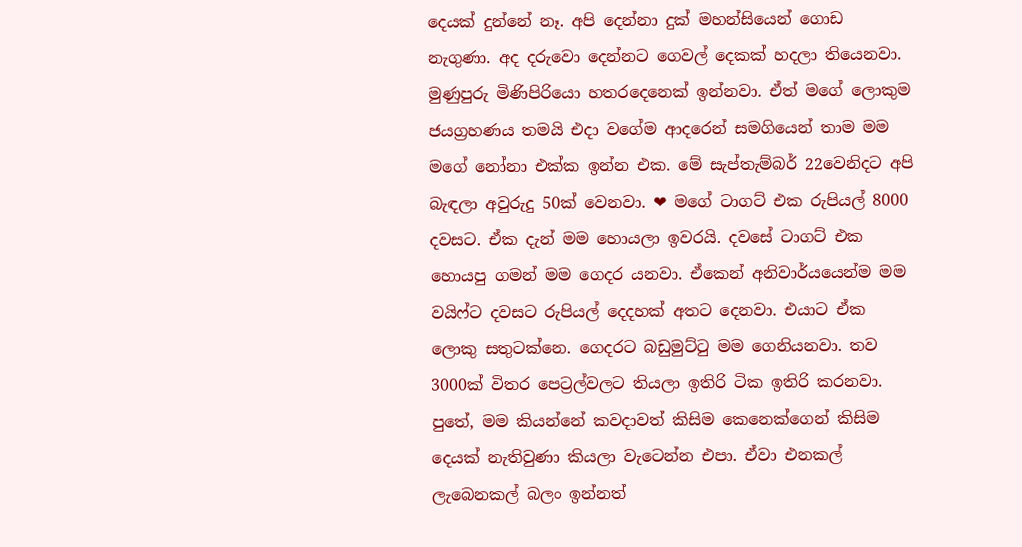දෙයක් දුන්නේ නෑ. අපි දෙන්නා දුක් මහන්සියෙන් ගොඩ නැගුණා. අද දරුවො දෙන්නට ගෙවල් දෙකක් හදලා තියෙනවා. මුණුපුරු මිණිපිරියො හතරදෙනෙක් ඉන්නවා. ඒත් මගේ ලොකුම ජයග්‍රහණය තමයි එදා වගේම ආදරෙන් සමගියෙන් තාම මම මගේ නෝනා එක්ක ඉන්න එක. මේ සැප්තැම්බර් 22වෙනිදට අපි බැඳලා අවුරුදු 50ක් වෙනවා. ❤ මගේ ටාගට් එක රුපියල් 8000 දවසට. ඒක දැන් මම හොයලා ඉවරයි. දවසේ ටාගට් එක හොයපු ගමන් මම ගෙදර යනවා. ඒකෙන් අනිවාර්යයෙන්ම මම වයිෆ්ට දවසට රුපියල් දෙදහක් අතට දෙනවා. එයාට ඒක ලොකු සතුටක්නෙ. ගෙදරට බඩුමුට්ටු මම ගෙනියනවා. තව 3000ක් විතර පෙට්‍රල්වලට තියලා ඉතිරි ටික ඉතිරි කරනවා. පුතේ, මම කියන්නේ කවදාවත් කිසිම කෙනෙක්ගෙන් කිසිම දෙයක් නැතිවුණා කියලා වැටෙන්න එපා. ඒවා එනකල් ලැබෙනකල් බලං ඉන්නත්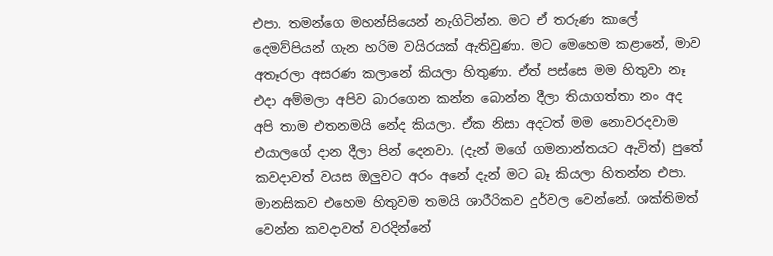එපා. තමන්ගෙ මහන්සියෙන් නැගිටින්න. මට ඒ තරුණ කාලේ දෙමව්පියන් ගැන හරිම වයිරයක් ඇතිවුණා. මට මෙහෙම කළානේ, මාව අතෑරලා අසරණ කලානේ කියලා හිතුණා. ඒත් පස්සෙ මම හිතුවා නෑ එදා අම්මලා අපිව බාරගෙන කන්න බොන්න දීලා තියාගත්තා නං අද අපි තාම එතනමයි නේද කියලා. ඒක නිසා අදටත් මම නොවරදවාම එයාලගේ දාන දීලා පින් දෙනවා. (දැන් මගේ ගමනාන්තයට ඇවිත්) පුතේ කවදාවත් වයස ඔලුවට අරං අනේ දැන් මට බෑ කියලා හිතන්න එපා. මානසිකව එහෙම හිතුවම තමයි ශාරීරිකව දුර්වල වෙන්නේ. ශක්තිමත් වෙන්න කවදාවත් වරදින්නේ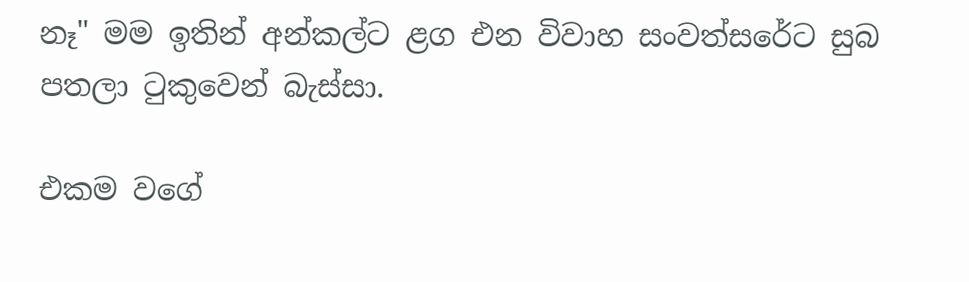නෑ" මම ඉතින් අන්කල්ට ළග එන විවාහ සංවත්සරේට සුබ පතලා ටුකුවෙන් බැස්සා.

එකම වගේ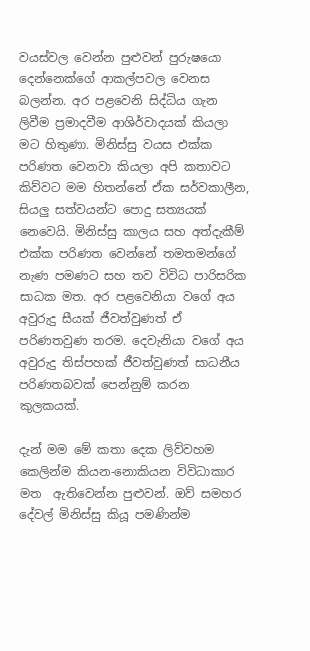වයස්වල වෙන්න පුළුවන් පුරුෂයො දෙන්නෙක්ගේ ආකල්පවල වෙනස බලන්න. අර පළවෙනි සිද්ධිය ගැන ලිවීම ප්‍රමාදවීම ආශිර්වාදයක් කියලා මට හිතුණා. මිනිස්සු වයස එක්ක පරිණත වෙනවා කියලා අපි කතාවට කිව්වට මම හිතන්නේ ඒක සර්වකාලීන, සියලු සත්වයන්ට පොදු සත්‍යයක් නෙවෙයි. මිනිස්සු කාලය සහ අත්දැකීම් එක්ක පරිණත වෙන්නේ තමතමන්ගේ නැණ පමණට සහ තව විවිධ පාරිසරික සාධක මත. අර පළවෙනියා වගේ අය අවුරුදු සීයක් ජීවත්වුණත් ඒ පරිණතවුණ තරම. දෙවැනියා වගේ අය අවුරුදු තිස්පහක් ජීවත්වුණත් සාධනීය පරිණතබවක් පෙන්නුම් කරන කුලකයක්.

දැන් මම මේ කතා දෙක ලිව්වහම කෙලින්ම කියන-නොකියන විවිධාකාර මත  ඇතිවෙන්න පුළුවන්. ඔව් සමහර දේවල් මිනිස්සු කියූ පමණින්ම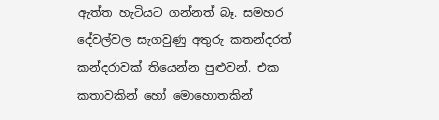ඇත්ත හැටියට ගන්නත් බෑ. සමහර දේවල්වල සැගවුණු අතුරු කතන්දරත් කන්දරාවක් තියෙන්න පුළුවන්. එක කතාවකින් හෝ මොහොතකින්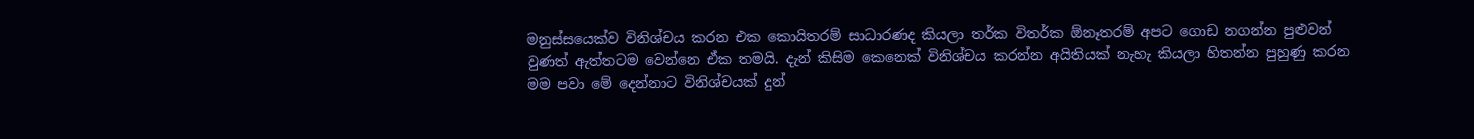මනුස්සයෙක්ව විනිශ්චය කරන එක කොයිතරම් සාධාරණද කියලා තර්ක විතර්ක ඕනෑතරම් අපට ගොඩ නගන්න පුළුවන් වුණත් ඇත්තටම වෙන්නෙ ඒක තමයි. දැන් කිසිම කෙනෙක් විනිශ්චය කරන්න අයිතියක් නැහැ කියලා හිතන්න පුහුණු කරන මම පවා මේ දෙන්නාට විනිශ්චයක් දුන්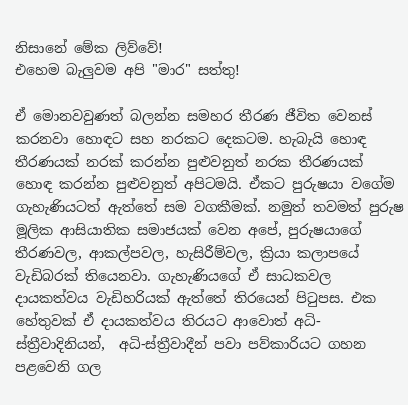නිසානේ මේක ලිව්වේ!
එහෙම බැලුවම අපි "මාර" සත්තු!

ඒ මොනවවුණත් බලන්න සමහර තීරණ ජීවිත වෙනස් කරනවා හොඳට සහ නරකට දෙකටම. හැබැයි හොඳ තීරණයක් නරක් කරන්න පුළුවනුත් නරක තීරණයක් හොඳ කරන්න පුළුවනුත් අපිටමයි. ඒකට පුරුෂයා වගේම ගැහැණියටත් ඇත්තේ සම වගකීමක්. නමුත් තවමත් පුරුෂ මූලික ආසියාතික සමාජයක් වෙන අපේ, පුරුෂයාගේ තීරණවල, ආකල්පවල, හැසිරීම්වල, ක්‍රියා කලාපයේ වැඩිබරක් තියෙනවා. ගැහැණියගේ ඒ සාධකවල දායකත්වය වැඩිහරියක් ඇත්තේ තිරයෙන් පිටුපස. එක හේතුවක් ඒ දායකත්වය තිරයට ආවොත් අධි-ස්ත්‍රීවාදිනියන්,  අධි-ස්ත්‍රීවාදීන් පවා පව්කාරියට ගහන පළවෙනි ගල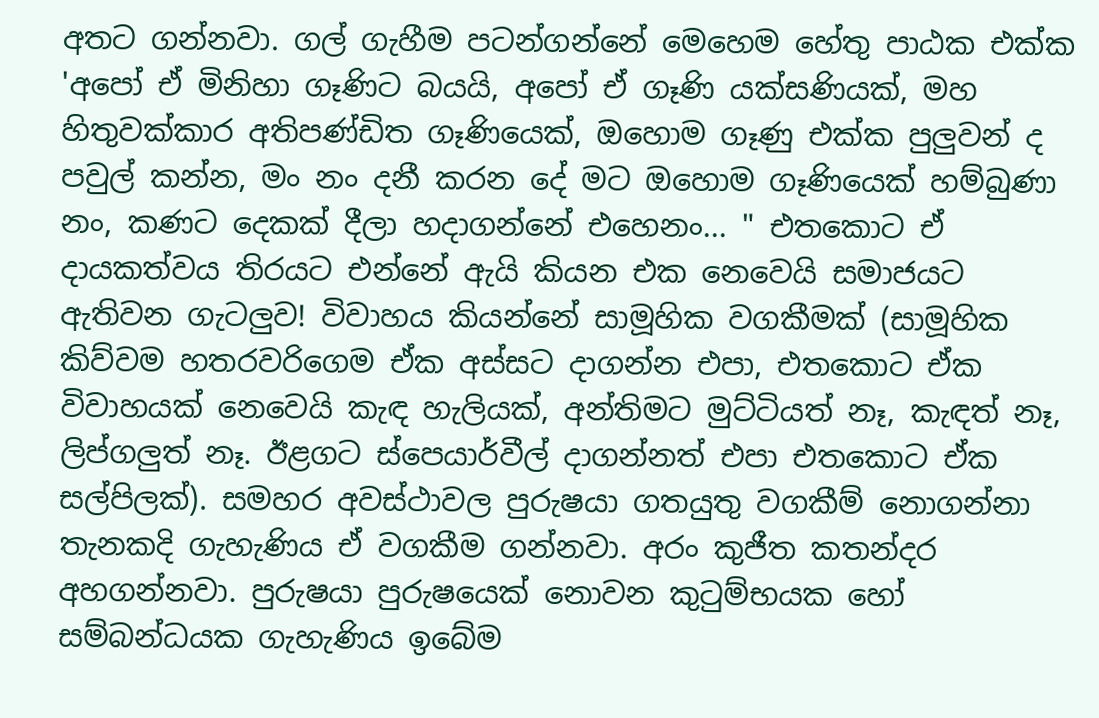අතට ගන්නවා. ගල් ගැහීම පටන්ගන්නේ මෙහෙම හේතු පාඨක එක්ක 'අපෝ ඒ මිනිහා ගෑණිට බයයි, අපෝ ඒ ගෑණි යක්සණියක්, මහ හිතුවක්කාර අතිපණ්ඩිත ගෑණියෙක්, ඔහොම ගෑණු එක්ක පුලුවන් ද පවුල් කන්න, මං නං දනී කරන දේ මට ඔහොම ගෑණියෙක් හම්බුණා නං, කණට දෙකක් දීලා හදාගන්නේ එහෙනං... " එතකොට ඒ දායකත්වය තිරයට එන්නේ ඇයි කියන එක නෙවෙයි සමාජයට ඇතිවන ගැටලුව! විවාහය කියන්නේ සාමූහික වගකීමක් (සාමූහික කිව්වම හතරවරිගෙම ඒක අස්සට දාගන්න එපා, එතකොට ඒක විවාහයක් නෙවෙයි කැඳ හැලියක්, අන්තිමට මුට්ටියත් නෑ, කැඳත් නෑ, ලිප්ගලුත් නෑ. ඊළගට ස්පෙයාර්වීල් දාගන්නත් එපා එතකොට ඒක සල්පිලක්). සමහර අවස්ථාවල පුරුෂයා ගතයුතු වගකීම් නොගන්නා තැනකදි ගැහැණිය ඒ වගකීම ගන්නවා. අරං කුජීත කතන්දර අහගන්නවා. පුරුෂයා පුරුෂයෙක් නොවන කුටුම්භයක හෝ සම්බන්ධයක ගැහැණිය ඉබේම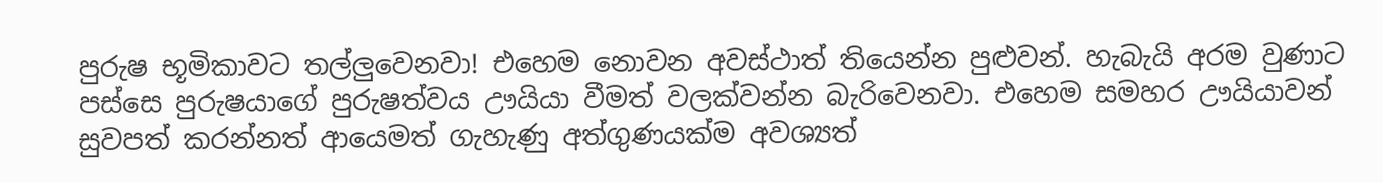පුරුෂ භූමිකාවට තල්ලුවෙනවා! එහෙම නොවන අවස්ථාත් තියෙන්න පුළුවන්. හැබැයි අරම වුණාට පස්සෙ පුරුෂයාගේ පුරුෂත්වය ඌයියා වීමත් වලක්වන්න බැරිවෙනවා. එහෙම සමහර ඌයියාවන් සුවපත් කරන්නත් ආයෙමත් ගැහැණු අත්ගුණයක්ම අවශ්‍යත්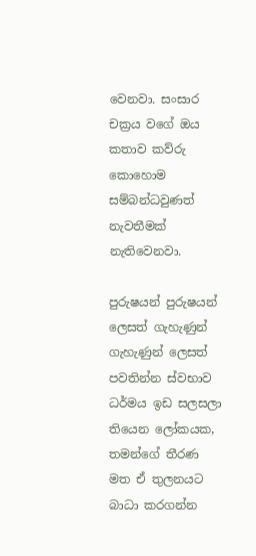වෙනවා. සංසාර චක්‍රය වගේ ඔය කතාව කව්රු කොහොම සම්බන්ධවුණත් නැවතීමක් නැතිවෙනවා.

පුරුෂයන් පුරුෂයන් ලෙසත් ගැහැණුන් ගැහැණුන් ලෙසත් පවතින්න ස්වභාව ධර්මය ඉඩ සලසලා තියෙන ලෝකයක, තමන්ගේ තීරණ මත ඒ තුලනයට බාධා කරගන්න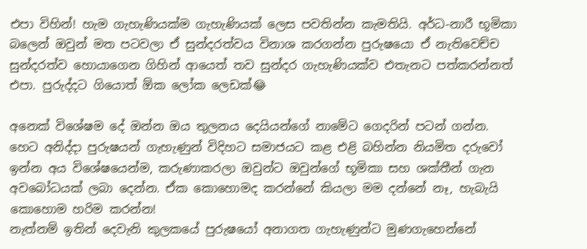එපා විහින්! හැම ගැහැණියක්ම ගැහැණියක් ලෙස පවතින්න කැමතියි. අර්ධ-නාරී භූමිකා බලෙන් ඔවුන් මත පටවලා ඒ සුන්දරත්වය විනාශ කරගන්න පුරුෂයො ඒ නැතිවෙච්ච සුන්දරත්ව හොයාගෙන ගිහින් ආයෙත් තව සුන්දර ගැහැණියක්ව එතැනට පත්කරන්නත් එපා. පුරුද්දට ගියොත් ඕක ලෝක ලෙඩක්😂

අනෙක් විශේෂම දේ ඔන්න ඔය තුලනය දෙයියන්ගේ නාමේට ගෙදරින් පටන් ගන්න. හෙට අනිද්දා පුරුෂයන් ගැහැණුන් විදිහට සමාජයට කළ එළි බහින්න නියමිත දරුවෝ ඉන්න අය විශේෂයෙන්ම, කරුණාකරලා ඔවුන්ට ඔවුන්ගේ භූමිකා සහ ශක්තීන් ගැන අවබෝධයක් ලබා දෙන්න. ඒක කොහොමද කරන්නේ කියලා මම දන්නේ නෑ, හැබැයි කොහොම හරිම කරන්න!
නැත්නම් ඉතින් දෙවැනි කුලකයේ පුරුෂයෝ අනාගත ගැහැණුන්ට මුණගැහෙන්නේ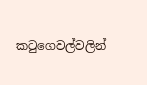කටුගෙවල්වලින්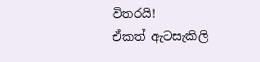විතරයි!
ඒකත් ඇටසැකිලි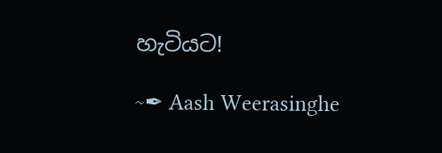හැටියට!

~✒ Aash Weerasinghe